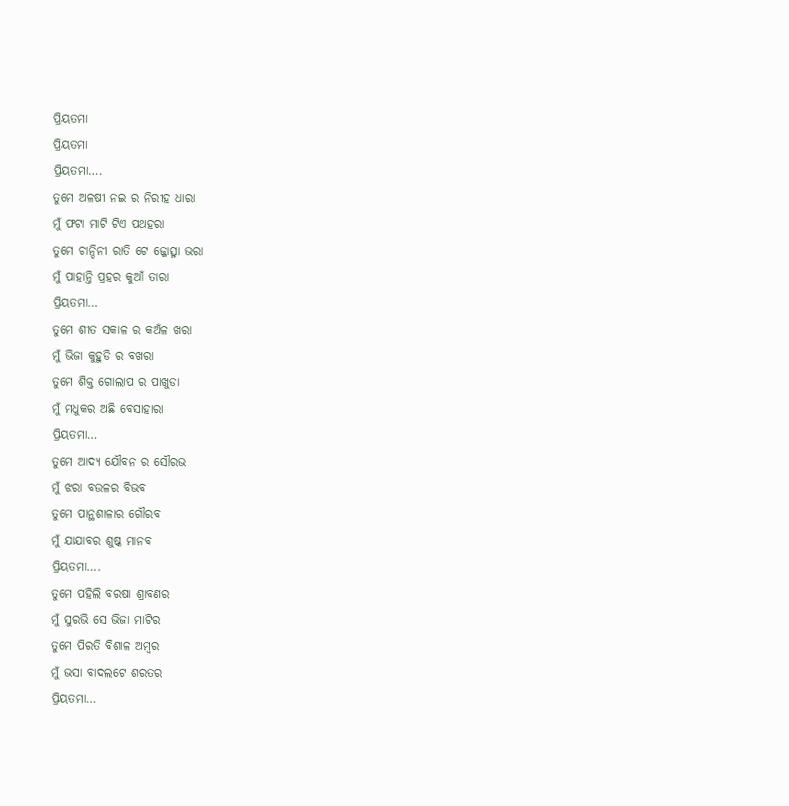ପ୍ରିୟତମା
ପ୍ରିୟତମା
ପ୍ରିୟତମା….
ତୁମେ ଅଳଷୀ ନଇ ର ନିରୀହ ଧାରା
ମୁଁ ଫଟା ମାଟି ଟିଏ ପଥହରା
ତୁମେ ଚାନ୍ଦିନୀ ରାତି ଟେ ଜ୍ଜୋତ୍ସ୍ନା ଭରା
ମୁଁ ପାହାନ୍ତି ପ୍ରହର କୁଆଁ ତାରା
ପ୍ରିୟତମା…
ତୁମେ ଶୀତ ସକାଳ ର କଅଁଳ ଖରା
ମୁଁ ଭିଜା କୁହୁଡି ର ବଖରା
ତୁମେ ଶିକ୍ତ ଗୋଲାପ ର ପାଖୁଡା
ମୁଁ ମଧୁକର ଅଛି ବେସାହାରା
ପ୍ରିୟତମା…
ତୁମେ ଆଦ୍ୟ ଯୌବନ ର ସୌରଭ
ମୁଁ ଝରା ବଉଳର ବିଭବ
ତୁମେ ପାନ୍ଥଶାଳାର ଗୌରବ
ମୁଁ ଯାଯାବର ଶୁଷ୍କ ମାନବ
ପ୍ରିୟତମା….
ତୁମେ ପହିଲି ବରଷା ଶ୍ରାବଣର
ମୁଁ ସୁରଭି ସେ ଭିଜା ମାଟିର
ତୁମେ ପିରତି ବିଶାଳ ଅମ୍ବର
ମୁଁ ଭସା ବାଦଲଟେ ଶରତର
ପ୍ରିୟତମା…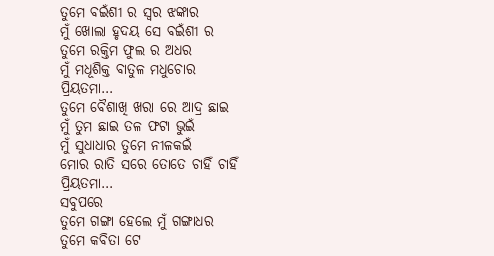ତୁମେ ବଇଁଶୀ ର ସ୍ୱର ଝଙ୍କାର
ମୁଁ ଖୋଲା ହୃଦୟ ସେ ବଇଁଶୀ ର
ତୁମେ ରକ୍ତିମ ଫୁଲ ର ଅଧର
ମୁଁ ମଧୂଶିକ୍ତ ବାତୁଳ ମଧୁଚୋର
ପ୍ରିୟତମା…
ତୁମେ ବୈଶାଖି ଖରା ରେ ଆଦ୍ର ଛାଇ
ମୁଁ ତୁମ ଛାଇ ତଳ ଫଟା ଭୁଇଁ
ମୁଁ ସୁଧାଧାର ତୁମେ ନୀଳକଇଁ
ମୋର ରାତି ସରେ ତୋତେ ଚାହିଁ ଚାହିଁ
ପ୍ରିୟତମା…
ସବୁପରେ
ତୁମେ ଗଙ୍ଗା ହେଲେ ମୁଁ ଗଙ୍ଗାଧର
ତୁମେ କବିତା ଟେ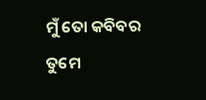ମୁଁ ତୋ କବିବର
ତୁମେ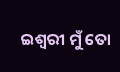ଇଶ୍ୱରୀ ମୁଁ ତୋ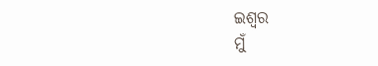ଇଶ୍ୱର
ମୁଁ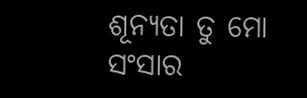ଶୂନ୍ୟତା ତୁ ମୋ ସଂସାର